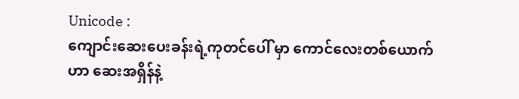Unicode :
ကျောင်းဆေးပေးခန်းရဲ့ကုတင်ပေါ် မှာ ကောင်လေးတစ်ယောက်ဟာ ဆေးအရှိန်နဲ့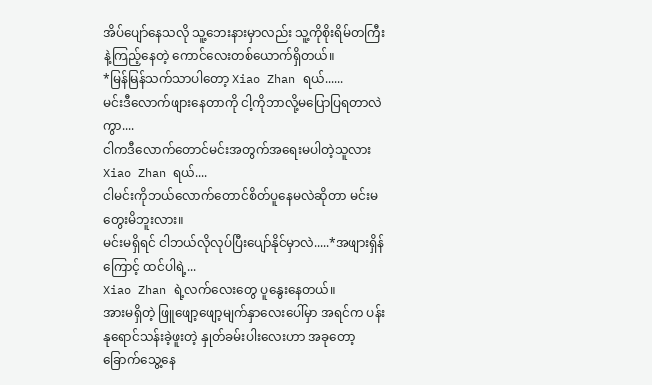အိပ်ပျော်နေသလို သူ့ဘေးနားမှာလည်း သူ့ကိုစိုးရိမ်တကြီးနဲ့ကြည့်နေတဲ့ ကောင်လေးတစ်ယောက်ရှိတယ်။
*မြန်မြန်သက်သာပါတော့ Xiao Zhan ရယ်......
မင်းဒီလောက်ဖျားနေတာကို ငါ့ကိုဘာလို့မပြောပြရတာလဲကွာ....
ငါကဒီလောက်တောင်မင်းအတွက်အရေးမပါတဲ့သူလား Xiao Zhan ရယ်....
ငါမင်းကိုဘယ်လောက်တောင်စိတ်ပူနေမလဲဆိုတာ မင်းမတွေးမိဘူးလား။
မင်းမရှိရင် ငါဘယ်လိုလုပ်ပြီးပျော်နိုင်မှာလဲ.....*အဖျားရှိန်ကြောင့် ထင်ပါရဲ့...
Xiao Zhan ရဲ့လက်လေးတွေ ပူနွေးနေတယ်။
အားမရှိတဲ့ ဖြူဖျော့ဖျော့မျက်နှာလေးပေါ်မှာ အရင်က ပန်းနုရောင်သန်းခဲ့ဖူးတဲ့ နှုတ်ခမ်းပါးလေးဟာ အခုတော့ ခြောက်သွေ့နေ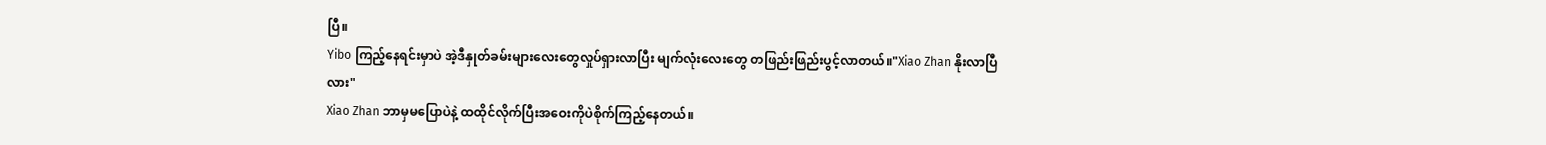ပြီ။
Yibo ကြည့်နေရင်းမှာပဲ အဲ့ဒီနှုတ်ခမ်းများလေးတွေလှုပ်ရှားလာပြီး မျက်လုံးလေးတွေ တဖြည်းဖြည်းပွင့်လာတယ်။"Xiao Zhan နိုးလာပြီလား"
Xiao Zhan ဘာမှမပြောပဲနဲ့ ထထိုင်လိုက်ပြီးအဝေးကိုပဲစိုက်ကြည့်နေတယ်။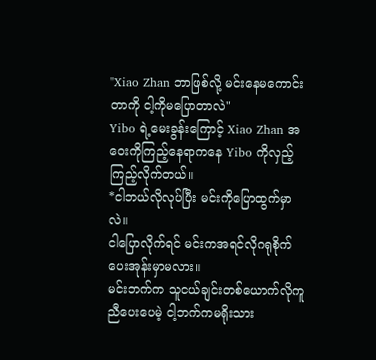"Xiao Zhan ဘာဖြစ်လို့ မင်းနေမကောင်းတာကို ငါ့ကိုမပြောတာလဲ"
Yibo ရဲ့မေးခွန်းကြောင့် Xiao Zhan အဝေးကိုကြည့်နေရာကနေ Yibo ကိုလှည့်ကြည့်လိုက်တယ်။
*ငါဘယ်လိုလုပ်ပြီး မင်းကိုပြောထွက်မှာလဲ။
ငါပြောလိုက်ရင် မင်းကအရင်လိုဂရုစိုက်ပေးအုန်းမှာမလား။
မင်းဘက်က သူငယ်ချင်းတစ်ယောက်လိုကူညီပေးပေမဲ့ ငါ့ဘက်ကမရိုးသား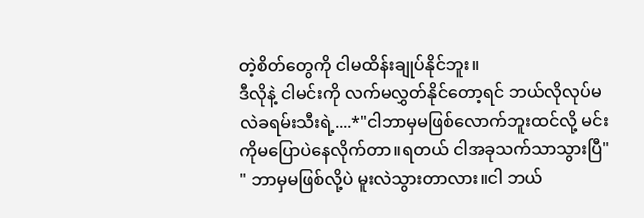တဲ့စိတ်တွေကို ငါမထိန်းချုပ်နိုင်ဘူး။
ဒီလိုနဲ့ ငါမင်းကို လက်မလွှတ်နိုင်တော့ရင် ဘယ်လိုလုပ်မလဲခရမ်းသီးရဲ့....*"ငါဘာမှမဖြစ်လောက်ဘူးထင်လို့ မင်းကိုမပြောပဲနေလိုက်တာ။ရတယ် ငါအခုသက်သာသွားပြီ"
" ဘာမှမဖြစ်လို့ပဲ မူးလဲသွားတာလား။ငါ ဘယ်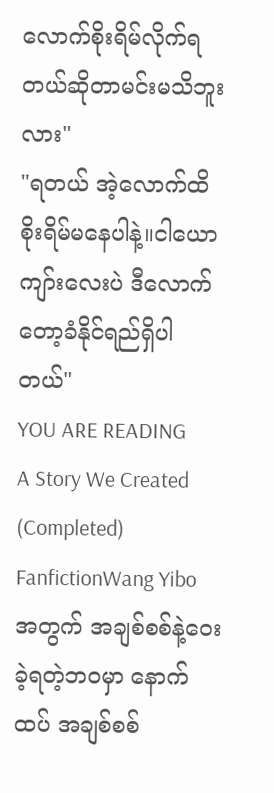လောက်စိုးရိမ်လိုက်ရတယ်ဆိုတာမင်းမသိဘူးလား"
"ရတယ် အဲ့လောက်ထိစိုးရိမ်မနေပါနဲ့။ငါယောကျာ်းလေးပဲ ဒီလောက်တော့ခံနိုင်ရည်ရှိပါတယ်"
YOU ARE READING
A Story We Created (Completed)
FanfictionWang Yibo အတွက် အချစ်စစ်နဲ့ဝေးခဲ့ရတဲ့ဘဝမှာ နောက်ထပ် အချစ်စစ်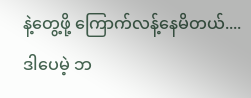နဲ့တွေ့ဖို့ ကြောက်လန့်နေမိတယ်.... ဒါပေမဲ့ ဘ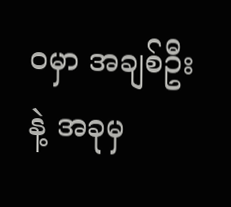ဝမှာ အချစ်ဦးနဲ့ အခုမှ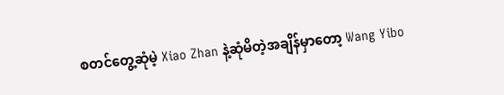စတင်တွေ့ဆုံမဲ့ Xiao Zhan နဲ့ဆုံမိတဲ့အချိန်မှာတော့ Wang Yibo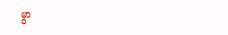မွာ